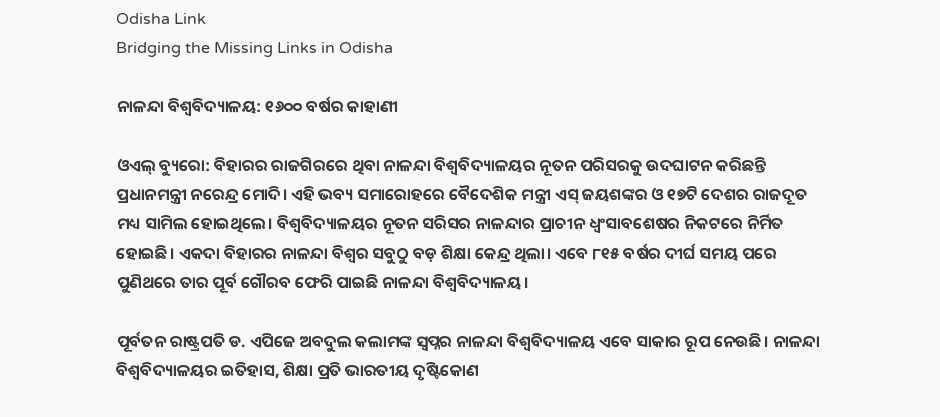Odisha Link
Bridging the Missing Links in Odisha

ନାଳନ୍ଦା ବିଶ୍ବବିଦ୍ୟାଳୟ: ୧୬୦୦ ବର୍ଷର କାହାଣୀ

ଓଏଲ୍‌ ବ୍ୟୁରୋ: ବିହାରର ରାଜଗିରରେ ଥିବା ନାଳନ୍ଦା ବିଶ୍ବବିଦ୍ୟାଳୟର ନୂତନ ପରିସରକୁ ଉଦଘାଟନ କରିଛନ୍ତି ପ୍ରଧାନମନ୍ତ୍ରୀ ନରେନ୍ଦ୍ର ମୋଦି। ଏହି ଭବ୍ୟ ସମାରୋହରେ ବୈଦେଶିକ ମନ୍ତ୍ରୀ ଏସ୍‌ ଜୟଶଙ୍କର ଓ ୧୭ଟି ଦେଶର ରାଜଦୂତ ମଧ୍ୟ ସାମିଲ ହୋଇଥିଲେ। ବିଶ୍ବବିଦ୍ୟାଳୟର ନୂତନ ସରିସର ନାଳନ୍ଦାର ପ୍ରାଚୀନ ଧ୍ବଂସାବଶେଷର ନିକଟରେ ନିର୍ମିତ ହୋଇଛି। ଏକଦା ବିହାରର ନାଳନ୍ଦା ବିଶ୍ବର ସବୁଠୁ ବଡ଼ ଶିକ୍ଷା କେନ୍ଦ୍ର ଥିଲା। ଏବେ ୮୧୫ ବର୍ଷର ଦୀର୍ଘ ସମୟ ପରେ ପୁଣିଥରେ ତାର ପୂର୍ବ ଗୌରବ ଫେରି ପାଇଛି ନାଳନ୍ଦା ବିଶ୍ବବିଦ୍ୟାଳୟ।

ପୂର୍ବତନ ରାଷ୍ଟ୍ରପତି ଡ. ଏପିଜେ ଅବଦୁଲ କଲାମଙ୍କ ସ୍ବପ୍ନର ନାଳନ୍ଦା ବିଶ୍ବବିଦ୍ୟାଳୟ ଏବେ ସାକାର ରୂପ ନେଉଛି। ନାଳନ୍ଦା ବିଶ୍ବବିଦ୍ୟାଳୟର ଇତିହାସ, ଶିକ୍ଷା ପ୍ରତି ଭାରତୀୟ ଦୃଷ୍ଟିକୋଣ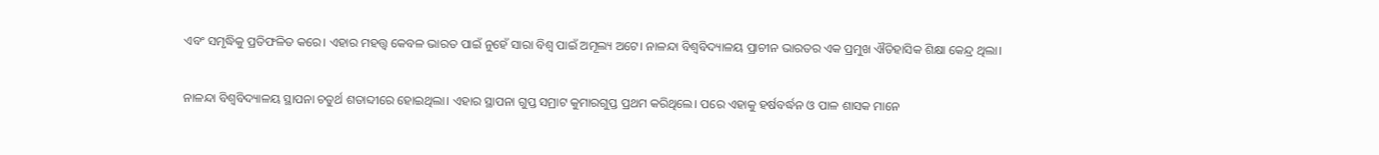ଏବଂ ସମୃଦ୍ଧିକୁ ପ୍ରତିଫଳିତ କରେ। ଏହାର ମହତ୍ତ୍ବ କେବଳ ଭାରତ ପାଇଁ ନୁହେଁ ସାରା ବିଶ୍ବ ପାଇଁ ଅମୂଲ୍ୟ ଅଟେ। ନାଳନ୍ଦା ବିଶ୍ବବିଦ୍ୟାଳୟ ପ୍ରାଚୀନ ଭାରତର ଏକ ପ୍ରମୁଖ ଐତିହାସିକ ଶିକ୍ଷା କେନ୍ଦ୍ର ଥିଲା।

ନାଳନ୍ଦା ବିଶ୍ବବିଦ୍ୟାଳୟ ସ୍ଥାପନା ଚତୁର୍ଥ ଶତାବ୍ଦୀରେ ହୋଇଥିଲା। ଏହାର ସ୍ଥାପନା ଗୁପ୍ତ ସମ୍ରାଟ କୁମାରଗୁପ୍ତ ପ୍ରଥମ କରିଥିଲେ। ପରେ ଏହାକୁ ହର୍ଷବର୍ଦ୍ଧନ ଓ ପାଳ ଶାସକ ମାନେ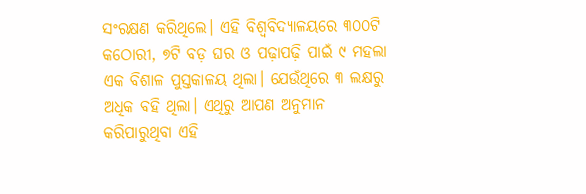ସଂରକ୍ଷଣ କରିଥିଲେ। ଏହି ବିଶ୍ବବିଦ୍ୟାଳୟରେ ୩୦୦ଟି କଠୋରୀ, ୭ଟି ବଡ଼ ଘର ଓ ପଢ଼ାପଢ଼ି ପାଇଁ ୯ ମହଲା ଏକ ବିଶାଳ ପୁସ୍ତକାଳୟ ଥିଲା। ଯେଉଁଥିରେ ୩ ଲକ୍ଷରୁ ଅଧିକ ବହି ଥିଲା। ଏଥିରୁ ଆପଣ ଅନୁମାନ କରିପାରୁଥିବା ଏହି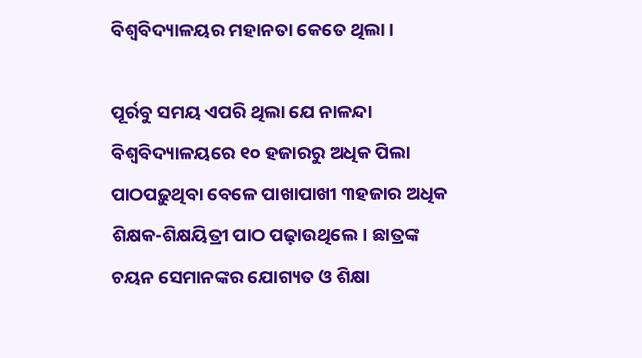ବିଶ୍ବବିଦ୍ୟାଳୟର ମହାନତା କେତେ ଥିଲା।

ପୂର୍ରବୁ ସମୟ ଏପରି ଥିଲା ଯେ ନାଳନ୍ଦା ବିଶ୍ବବିଦ୍ୟାଳୟରେ ୧୦ ହଜାରରୁ ଅଧିକ ପିଲା ପାଠପଢ଼ୁଥିବା ବେଳେ ପାଖାପାଖୀ ୩ହଜାର ଅଧିକ ଶିକ୍ଷକ-ଶିକ୍ଷୟିତ୍ରୀ ପାଠ ପଢ଼ାଉଥିଲେ। ଛାତ୍ରଙ୍କ ଚୟନ ସେମାନଙ୍କର ଯୋଗ୍ୟତ ଓ ଶିକ୍ଷା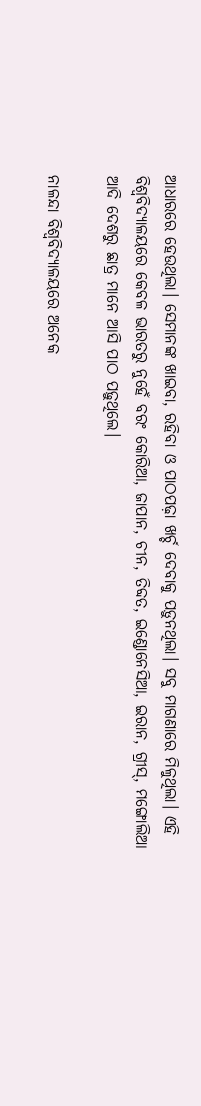ଆଧାରରେ ହେଉଥିଲା। ସେମାନଙ୍କ ଖାଇବା, ରହିବା ଓ ପାଠପଢ଼ା ଖର୍ଚ୍ଚ ଦେବାକୁ ପଡ଼ୁନଥିଲା। ସବୁ ମାଗଣାରେ ମିଳୁଥିଲା। ଏହି ବିଶ୍ବବିଦ୍ୟାଳୟରେ କେବଳ ଭାରତରୁ ନୁହେଁ ବରଂ କୋରିଆ, ଜାପାନ, ଚୀନ, ତିବ୍ଦତ, ଇଣ୍ଡୋନେସିଆ, ଇରାନ, ଗ୍ରୀସ୍, ମଙ୍ଗୋଲିଆ ଆଦି ଦେଶରୁ ଛାତ୍ର ମାନେ ଆସି ପାଠ ପଢ଼ୁଥିଲେ।

ନାଳନ୍ଦା ବିଶ୍ବବିଦ୍ୟାଳୟରେ ଅନେକ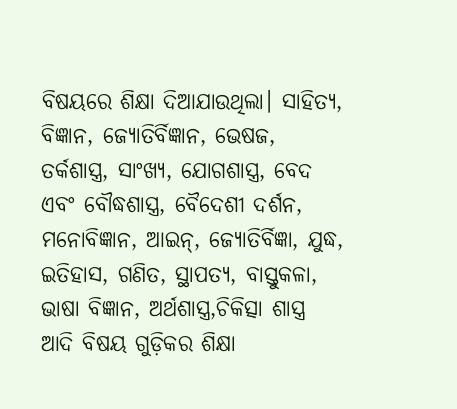ବିଷୟରେ ଶିକ୍ଷା ଦିଆଯାଉଥିଲା। ସାହିତ୍ୟ, ବିଜ୍ଞାନ, ଜ୍ୟୋତିର୍ବିଜ୍ଞାନ, ଭେଷଜ, ତର୍କଶାସ୍ତ୍ର, ସାଂଖ୍ୟ, ଯୋଗଶାସ୍ତ୍ର, ବେଦ ଏବଂ ବୌଦ୍ଧଶାସ୍ତ୍ର, ବୈଦେଶୀ ଦର୍ଶନ, ମନୋବିଜ୍ଞାନ, ଆଇନ୍, ଜ୍ୟୋତିର୍ବିଜ୍ଞା, ଯୁଦ୍ଧ, ଇତିହାସ, ଗଣିତ, ସ୍ଥାପତ୍ୟ, ବାସ୍ତୁକଳା, ଭାଷା ବିଜ୍ଞାନ, ଅର୍ଥଶାସ୍ତ୍ର,ଚିକିତ୍ସା ଶାସ୍ତ୍ର ଆଦି ବିଷୟ ଗୁଡ଼ିକର ଶିକ୍ଷା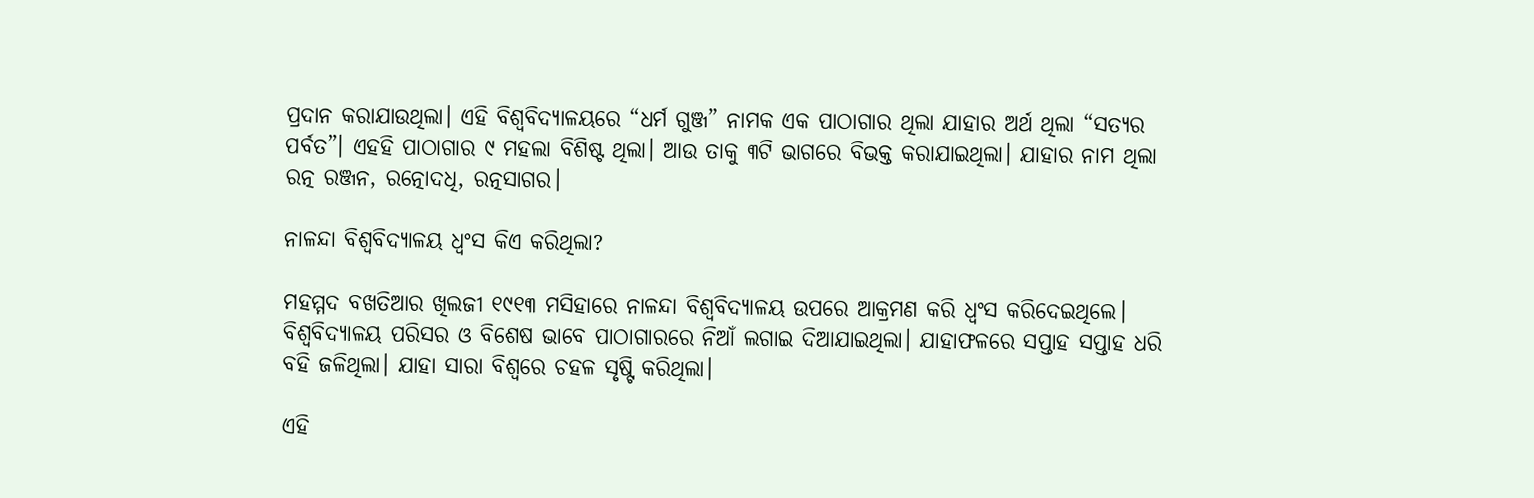ପ୍ରଦାନ କରାଯାଉଥିଲା। ଏହି ବିଶ୍ବବିଦ୍ୟାଳୟରେ “ଧର୍ମ ଗୁଞ୍ଜ” ନାମକ ଏକ ପାଠାଗାର ଥିଲା ଯାହାର ଅର୍ଥ ଥିଲା “ସତ୍ୟର ପର୍ବତ”। ଏହହି ପାଠାଗାର ୯ ମହଲା ବିଶିଷ୍ଟ ଥିଲା। ଆଉ ତାକୁ ୩ଟି ଭାଗରେ ବିଭକ୍ତ କରାଯାଇଥିଲା। ଯାହାର ନାମ ଥିଲା ରତ୍ନ ରଞ୍ଜନ, ରତ୍ନୋଦଧି, ରତ୍ନସାଗର।

ନାଳନ୍ଦା ବିଶ୍ବବିଦ୍ୟାଳୟ ଧ୍ବଂସ କିଏ କରିଥିଲା?

ମହମ୍ମଦ ବଖତିଆର ଖିଲଜୀ ୧୯୧୩ ମସିହାରେ ନାଳନ୍ଦା ବିଶ୍ବବିଦ୍ୟାଳୟ ଉପରେ ଆକ୍ରମଣ କରି ଧ୍ବଂସ କରିଦେଇଥିଲେ। ବିଶ୍ବବିଦ୍ୟାଳୟ ପରିସର ଓ ବିଶେଷ ଭାବେ ପାଠାଗାରରେ ନିଆଁ ଲଗାଇ ଦିଆଯାଇଥିଲା। ଯାହାଫଳରେ ସପ୍ତାହ ସପ୍ତାହ ଧରି ବହି ଜଳିଥିଲା। ଯାହା ସାରା ବିଶ୍ବରେ ଚହଳ ସୃଷ୍ଟି କରିଥିଲା।

ଏହି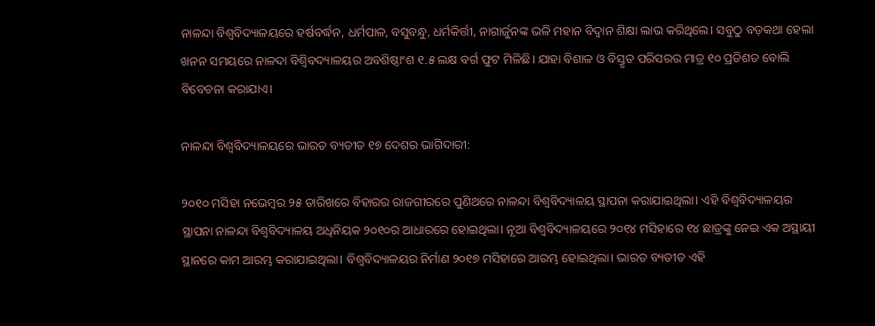ନାଳନ୍ଦା ବିଶ୍ବବିଦ୍ୟାଳୟରେ ହର୍ଷବର୍ଦ୍ଧନ, ଧର୍ମପାଳ, ବସୁବନ୍ଧୁ, ଧର୍ମକିର୍ତ୍ତୀ, ନାଗାର୍ଜୁନଙ୍କ ଭଳି ମହାନ ବିଦ୍ବାନ ଶିକ୍ଷା ଲାଭ କରିଥିଲେ। ସବୁଠୁ ବଡ଼କଥା ହେଲା ଖନନ ସମୟରେ ନାଳଦା ବିଶ୍ବିବଦ୍ୟାଳୟର ଅବଶିଷ୍ଠାଂଶ ୧.୫ ଲକ୍ଷ ବର୍ଗ ଫୁଟ ମିଳିଛି। ଯାହା ବିଶାଳ ଓ ବିସ୍ତୃତ ପରିସରର ମାତ୍ର ୧୦ ପ୍ରତିଶତ ବୋଲି ବିବେଚନା କରାଯାଏ।

ନାଳନ୍ଦା ବିଶ୍ବବିଦ୍ୟାଳୟରେ ଭାରତ ବ୍ୟତୀତ ୧୭ ଦେଶର ଭାଗିଦାରୀ:

୨୦୧୦ ମସିହା ନଭେମ୍ବର ୨୫ ତାରିଖରେ ବିହାରର ରାଜଗୀରରେ ପୁଣିଥରେ ନାଳନ୍ଦା ବିଶ୍ବବିଦ୍ୟାଳୟ ସ୍ଥାପନା କରାଯାଇଥିଲା। ଏହି ବିଶ୍ବବିଦ୍ୟାଳୟର ସ୍ଥାପନା ନାଳନ୍ଦା ବିଶ୍ବବିଦ୍ୟାଳୟ ଅଧିନିୟକ ୨୦୧୦ର ଆଧାରରେ ହୋଇଥିଲା। ନୂଆ ବିଶ୍ବବିଦ୍ୟାଳୟରେ ୨୦୧୪ ମସିହାରେ ୧୪ ଛାତ୍ରଙ୍କୁ ନେଇ ଏକ ଅସ୍ଥାୟୀ ସ୍ଥାନରେ କାମ ଆରମ୍ଭ କରାଯାଇଥିଲା। ବିଶ୍ବବିଦ୍ୟାଳୟର ନିର୍ମାଣ ୨୦୧୭ ମସିହାରେ ଆରମ୍ଭ ହୋଇଥିଲା। ଭାରତ ବ୍ୟତୀତ ଏହି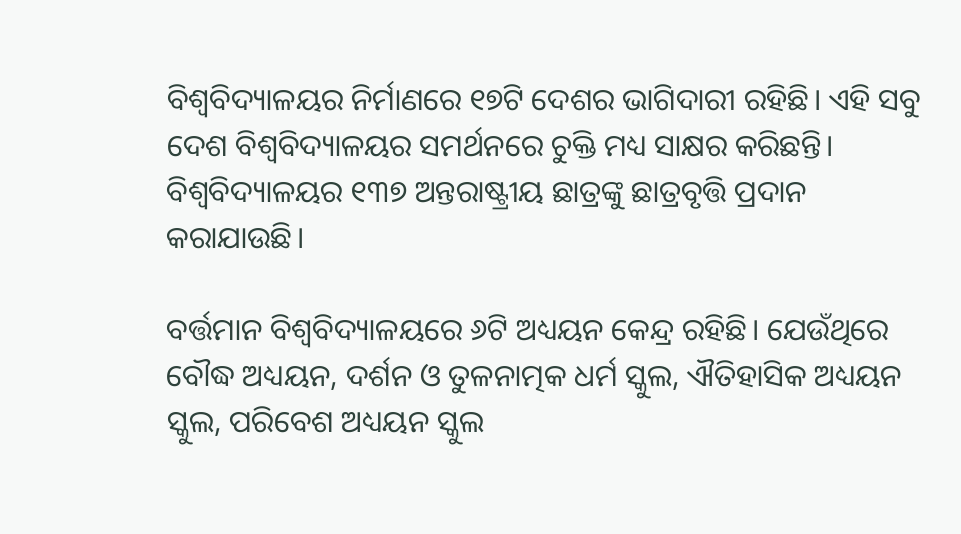ବିଶ୍ବବିଦ୍ୟାଳୟର ନିର୍ମାଣରେ ୧୭ଟି ଦେଶର ଭାଗିଦାରୀ ରହିଛି। ଏହି ସବୁ ଦେଶ ବିଶ୍ବବିଦ୍ୟାଳୟର ସମର୍ଥନରେ ଚୁକ୍ତି ମଧ୍ୟ ସାକ୍ଷର କରିଛନ୍ତି। ବିଶ୍ବବିଦ୍ୟାଳୟର ୧୩୭ ଅନ୍ତରାଷ୍ଟ୍ରୀୟ ଛାତ୍ରଙ୍କୁ ଛାତ୍ରବୃତ୍ତି ପ୍ରଦାନ କରାଯାଉଛି।

ବର୍ତ୍ତମାନ ବିଶ୍ବବିଦ୍ୟାଳୟରେ ୬ଟି ଅଧ୍ୟୟନ କେନ୍ଦ୍ର ରହିଛି। ଯେଉଁଥିରେ ବୌଦ୍ଧ ଅଧ୍ୟୟନ, ଦର୍ଶନ ଓ ତୁଳନାତ୍ମକ ଧର୍ମ ସ୍କୁଲ, ଐତିହାସିକ ଅଧ୍ୟୟନ ସ୍କୁଲ, ପରିବେଶ ଅଧ୍ୟୟନ ସ୍କୁଲ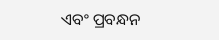ଏବଂ ପ୍ରବନ୍ଧନ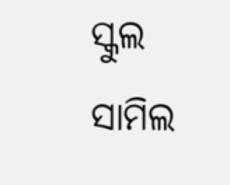ସ୍କୁଲ ସାମିଲ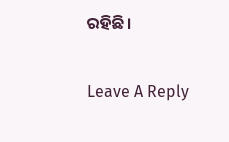ରହିଛି।

Leave A Reply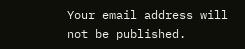Your email address will not be published.